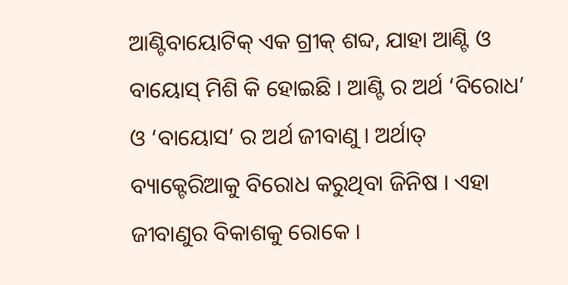ଆଣ୍ଟିବାୟୋଟିକ୍ ଏକ ଗ୍ରୀକ୍ ଶବ୍ଦ, ଯାହା ଆଣ୍ଟି ଓ ବାୟୋସ୍ ମିଶି କି ହୋଇଛି । ଆଣ୍ଟି ର ଅର୍ଥ ‘ବିରୋଧ’ ଓ ‘ବାୟୋସ’ ର ଅର୍ଥ ଜୀବାଣୁ । ଅର୍ଥାତ୍ ବ୍ୟାକ୍ଟେରିଆକୁ ବିରୋଧ କରୁଥିବା ଜିନିଷ । ଏହା ଜୀବାଣୁର ବିକାଶକୁ ରୋକେ ।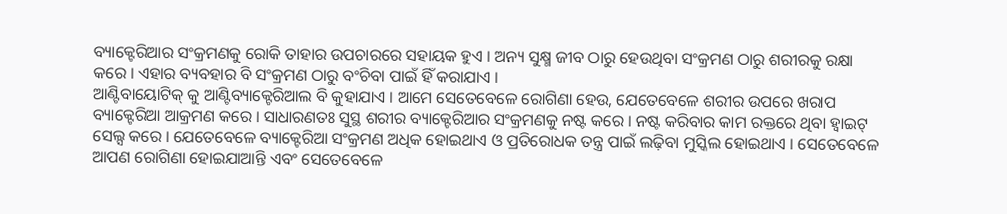ବ୍ୟାକ୍ଟେରିଆର ସଂକ୍ରମଣକୁ ରୋକି ତାହାର ଉପଚାରରେ ସହାୟକ ହୁଏ । ଅନ୍ୟ ସୁକ୍ଷ୍ମ ଜୀବ ଠାରୁ ହେଉଥିବା ସଂକ୍ରମଣ ଠାରୁ ଶରୀରକୁ ରକ୍ଷା କରେ । ଏହାର ବ୍ୟବହାର ବି ସଂକ୍ରମଣ ଠାରୁ ବଂଚିବା ପାଇଁ ହିଁ କରାଯାଏ ।
ଆଣ୍ଟିବାୟୋଟିକ୍ କୁ ଆଣ୍ଟିବ୍ୟାକ୍ଟେରିଆଲ ବି କୁହାଯାଏ । ଆମେ ସେତେବେଳେ ରୋଗିଣା ହେଉ, ଯେତେବେଳେ ଶରୀର ଉପରେ ଖରାପ ବ୍ୟାକ୍ଟେରିଆ ଆକ୍ରମଣ କରେ । ସାଧାରଣତଃ ସୁସ୍ଥ ଶରୀର ବ୍ୟାକ୍ଟେରିଆର ସଂକ୍ରମଣକୁ ନଷ୍ଟ କରେ । ନଷ୍ଟ କରିବାର କାମ ରକ୍ତରେ ଥିବା ହ୍ୱାଇଟ୍ ସେଲ୍ସ କରେ । ଯେତେବେଳେ ବ୍ୟାକ୍ଟେରିଆ ସଂକ୍ରମଣ ଅଧିକ ହୋଇଥାଏ ଓ ପ୍ରତିରୋଧକ ତନ୍ତ୍ର ପାଇଁ ଲଢ଼ିବା ମୁସ୍କିଲ ହୋଇଥାଏ । ସେତେବେଳେ ଆପଣ ରୋଗିଣା ହୋଇଯାଆନ୍ତି ଏବଂ ସେତେବେଳେ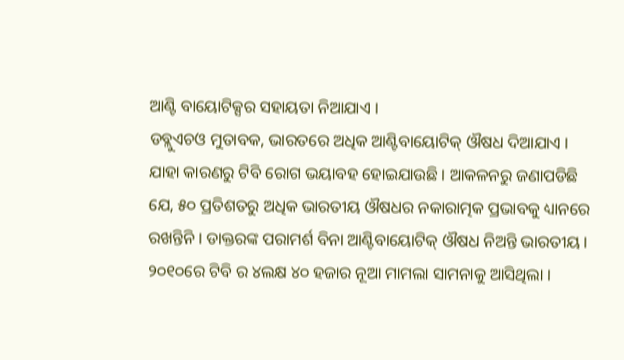ଆଣ୍ଟି ବାୟୋଟିକ୍ସର ସହାୟତା ନିଆଯାଏ ।
ଡବ୍ଲୁଏଚଓ ମୁତାବକ, ଭାରତରେ ଅଧିକ ଆଣ୍ଟିବାୟୋଟିକ୍ ଔଷଧ ଦିଆଯାଏ । ଯାହା କାରଣରୁ ଟିବି ରୋଗ ଭୟାବହ ହୋଇଯାଉଛି । ଆକଳନରୁ ଜଣାପଡିଛି ଯେ, ୫୦ ପ୍ରତିଶତରୁ ଅଧିକ ଭାରତୀୟ ଔଷଧର ନକାରାତ୍ମକ ପ୍ରଭାବକୁ ଧ୍ୟାନରେ ରଖନ୍ତିନି । ଡାକ୍ତରଙ୍କ ପରାମର୍ଶ ବିନା ଆଣ୍ଟିବାୟୋଟିକ୍ ଔଷଧ ନିଅନ୍ତି ଭାରତୀୟ । ୨୦୧୦ରେ ଟିବି ର ୪ଲକ୍ଷ ୪୦ ହଜାର ନୂଆ ମାମଲା ସାମନାକୁ ଆସିଥିଲା ।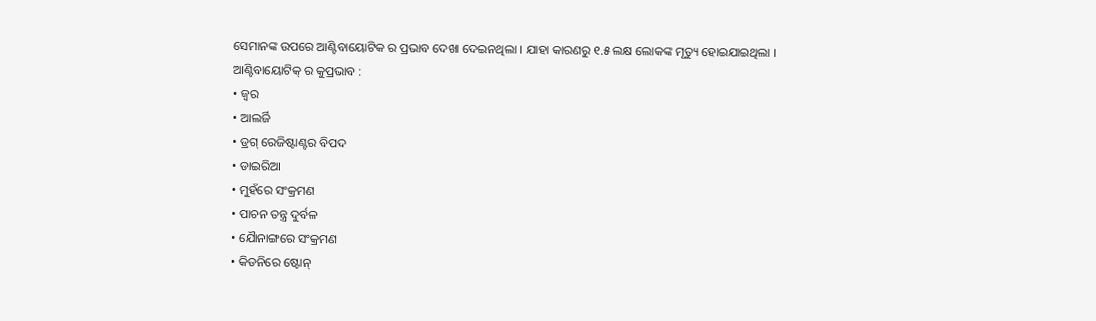ସେମାନଙ୍କ ଉପରେ ଆଣ୍ଟିବାୟୋଟିକ ର ପ୍ରଭାବ ଦେଖା ଦେଇନଥିଲା । ଯାହା କାରଣରୁ ୧.୫ ଲକ୍ଷ ଲୋକଙ୍କ ମୃତ୍ୟୁ ହୋଇଯାଇଥିଲା ।
ଆଣ୍ଟିବାୟୋଟିକ୍ ର କୁପ୍ରଭାବ :
• ଜ୍ୱର
• ଆଲର୍ଜି
• ଡ୍ରଗ୍ ରେଜିଷ୍ଟାଣ୍ଟର ବିପଦ
• ଡାଇରିଆ
• ମୁହଁରେ ସଂକ୍ରମଣ
• ପାଚନ ତନ୍ତ୍ର ଦୁର୍ବଳ
• ଯୈାନାଙ୍ଗରେ ସଂକ୍ରମଣ
• କିଡନିରେ ଷ୍ଟୋନ୍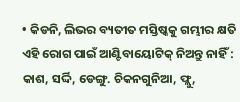• କିଡନି, ଲିଭର ବ୍ୟତୀତ ମସ୍ତିଷ୍କକୁ ଗମ୍ଭୀର କ୍ଷତି
ଏହି ରୋଗ ପାଇଁ ଆଣ୍ଟିବାୟୋଟିକ୍ ନିଅନ୍ତୁ ନାହିଁ : କାଶ, ସର୍ଦ୍ଦି, ଡେଙ୍ଗୁ. ଚିକନଗୁନିଆ, ଫ୍ଲୁ,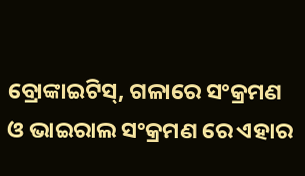ବ୍ରୋଙ୍କାଇଟିସ୍, ଗଳାରେ ସଂକ୍ରମଣ ଓ ଭାଇରାଲ ସଂକ୍ରମଣ ରେ ଏହାର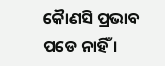କୈାଣସି ପ୍ରଭାବ ପଡେ ନାହିଁ ।